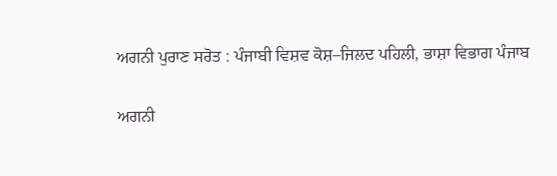ਅਗਨੀ ਪੁਰਾਣ ਸਰੋਤ : ਪੰਜਾਬੀ ਵਿਸ਼ਵ ਕੋਸ਼–ਜਿਲਦ ਪਹਿਲੀ, ਭਾਸ਼ਾ ਵਿਭਾਗ ਪੰਜਾਬ

ਅਗਨੀ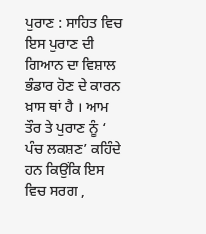ਪੁਰਾਣ : ਸਾਹਿਤ ਵਿਚ ਇਸ ਪੁਰਾਣ ਦੀ ਗਿਆਨ ਦਾ ਵਿਸ਼ਾਲ ਭੰਡਾਰ ਹੋਣ ਦੇ ਕਾਰਨ ਖ਼ਾਸ ਥਾਂ ਹੈ । ਆਮ ਤੌਰ ਤੇ ਪੁਰਾਣ ਨੂੰ ‘ ਪੰਚ ਲਕਸ਼ਣ’ ਕਹਿੰਦੇ ਹਨ ਕਿਉਂਕਿ ਇਸ ਵਿਚ ਸਰਗ ,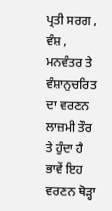ਪ੍ਰਤੀ ਸਰਗ , ਵੰਸ਼ , ਮਨਵੰਤਰ ਤੇ ਵੰਸ਼ਾਨੁਚਰਿਤ ਦਾ ਵਰਣਨ ਲਾਜ਼ਮੀ ਤੌਰ ਤੇ ਹੁੰਦਾ ਹੈ ਭਾਵੇਂ ਇਹ ਵਰਣਨ ਥੋੜ੍ਹਾ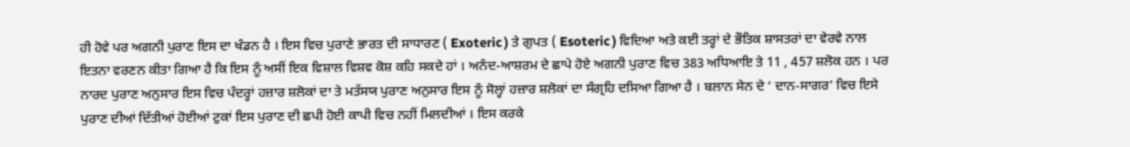ਹੀ ਹੋਵੇ ਪਰ ਅਗਨੀ ਪੁਰਾਣ ਇਸ ਦਾ ਖੰਡਨ ਹੈ । ਇਸ ਵਿਚ ਪੁਰਾਣੇ ਭਾਰਤ ਦੀ ਸਾਧਾਰਣ ( Exoteric ) ਤੇ ਗੁਪਤ ( Esoteric ) ਵਿਦਿਆ ਅਤੇ ਕਈ ਤਰ੍ਹਾਂ ਦੇ ਭੌਤਿਕ ਸ਼ਾਸਤਰਾਂ ਦਾ ਵੇਰਵੇ ਨਾਲ ਇਤਨਾ ਵਰਣਨ ਕੀਤਾ ਗਿਆ ਹੈ ਕਿ ਇਸ ਨੂੰ ਅਸੀਂ ਇਕ ਵਿਸ਼ਾਲ ਵਿਸ਼ਵ ਕੋਸ਼ ਕਹਿ ਸਕਦੇ ਹਾਂ । ਅਨੰਦ-ਆਸ਼ਰਮ ਦੇ ਛਾਪੇ ਹੋਏ ਅਗਨੀ ਪੁਰਾਣ ਵਿਚ 383 ਅਧਿਆਇ ਤੇ 11 , 457 ਸ਼ਲੋਕ ਹਨ । ਪਰ ਨਾਰਦ ਪੁਰਾਣ ਅਨੁਸਾਰ ਇਸ ਵਿਚ ਪੰਦਰ੍ਹਾਂ ਹਜ਼ਾਰ ਸ਼ਲੋਕਾਂ ਦਾ ਤੇ ਮਤੱਸਯ ਪੁਰਾਣ ਅਨੁਸਾਰ ਇਸ ਨੂੰ ਸੋਲ੍ਹਾਂ ਹਜ਼ਾਰ ਸ਼ਲੋਕਾਂ ਦਾ ਸੰਗ੍ਰਹਿ ਦਸਿਆ ਗਿਆ ਹੈ । ਬਲਾਨ ਸੇਨ ਦੇ ‘ ਦਾਨ-ਸਾਗਰ’ ਵਿਚ ਇਸੇ ਪੁਰਾਣ ਦੀਆਂ ਦਿੱਤੀਆਂ ਹੋਈਆਂ ਟੁਕਾਂ ਇਸ ਪੁਰਾਣ ਦੀ ਛਪੀ ਹੋਈ ਕਾਪੀ ਵਿਚ ਨਹੀਂ ਮਿਲਦੀਆਂ । ਇਸ ਕਰਕੇ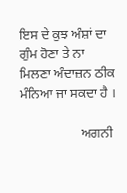ਇਸ ਦੇ ਕੁਝ ਅੰਸ਼ਾਂ ਦਾ ਗੁੰਮ ਹੋਣਾ ਤੇ ਨਾ ਮਿਲਣਾ ਅੰਦਾਜ਼ਨ ਠੀਕ ਮੰਨਿਆ ਜਾ ਸਕਦਾ ਹੈ ।

                  ਅਗਨੀ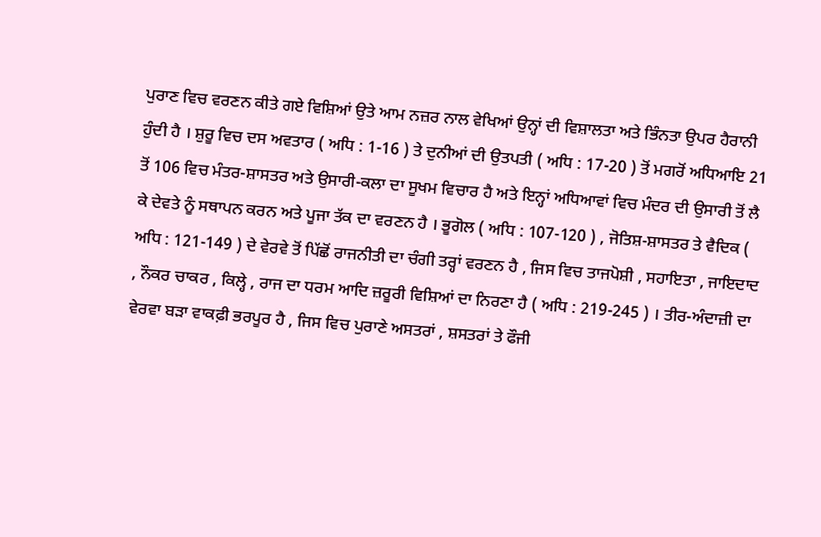ਪੁਰਾਣ ਵਿਚ ਵਰਣਨ ਕੀਤੇ ਗਏ ਵਿਸ਼ਿਆਂ ਉਤੇ ਆਮ ਨਜ਼ਰ ਨਾਲ ਵੇਖਿਆਂ ਉਨ੍ਹਾਂ ਦੀ ਵਿਸ਼ਾਲਤਾ ਅਤੇ ਭਿੰਨਤਾ ਉਪਰ ਹੈਰਾਨੀ ਹੁੰਦੀ ਹੈ । ਸ਼ੁਰੂ ਵਿਚ ਦਸ ਅਵਤਾਰ ( ਅਧਿ : 1-16 ) ਤੇ ਦੁਨੀਆਂ ਦੀ ਉਤਪਤੀ ( ਅਧਿ : 17-20 ) ਤੋਂ ਮਗਰੋਂ ਅਧਿਆਇ 21 ਤੋਂ 106 ਵਿਚ ਮੰਤਰ-ਸ਼ਾਸਤਰ ਅਤੇ ਉਸਾਰੀ-ਕਲਾ ਦਾ ਸੂਖਮ ਵਿਚਾਰ ਹੈ ਅਤੇ ਇਨ੍ਹਾਂ ਅਧਿਆਵਾਂ ਵਿਚ ਮੰਦਰ ਦੀ ਉਸਾਰੀ ਤੋਂ ਲੈ ਕੇ ਦੇਵਤੇ ਨੂੰ ਸਥਾਪਨ ਕਰਨ ਅਤੇ ਪੂਜਾ ਤੱਕ ਦਾ ਵਰਣਨ ਹੈ । ਭੂਗੋਲ ( ਅਧਿ : 107-120 ) , ਜੋਤਿਸ਼-ਸ਼ਾਸਤਰ ਤੇ ਵੈਦਿਕ ( ਅਧਿ : 121-149 ) ਦੇ ਵੇਰਵੇ ਤੋਂ ਪਿੱਛੋਂ ਰਾਜਨੀਤੀ ਦਾ ਚੰਗੀ ਤਰ੍ਹਾਂ ਵਰਣਨ ਹੈ , ਜਿਸ ਵਿਚ ਤਾਜਪੋਸ਼ੀ , ਸਹਾਇਤਾ , ਜਾਇਦਾਦ , ਨੌਕਰ ਚਾਕਰ , ਕਿਲ੍ਹੇ , ਰਾਜ ਦਾ ਧਰਮ ਆਦਿ ਜ਼ਰੂਰੀ ਵਿਸ਼ਿਆਂ ਦਾ ਨਿਰਣਾ ਹੈ ( ਅਧਿ : 219-245 ) । ਤੀਰ-ਅੰਦਾਜ਼ੀ ਦਾ ਵੇਰਵਾ ਬੜਾ ਵਾਕਫ਼ੀ ਭਰਪੂਰ ਹੈ , ਜਿਸ ਵਿਚ ਪੁਰਾਣੇ ਅਸਤਰਾਂ , ਸ਼ਸਤਰਾਂ ਤੇ ਫੌਜੀ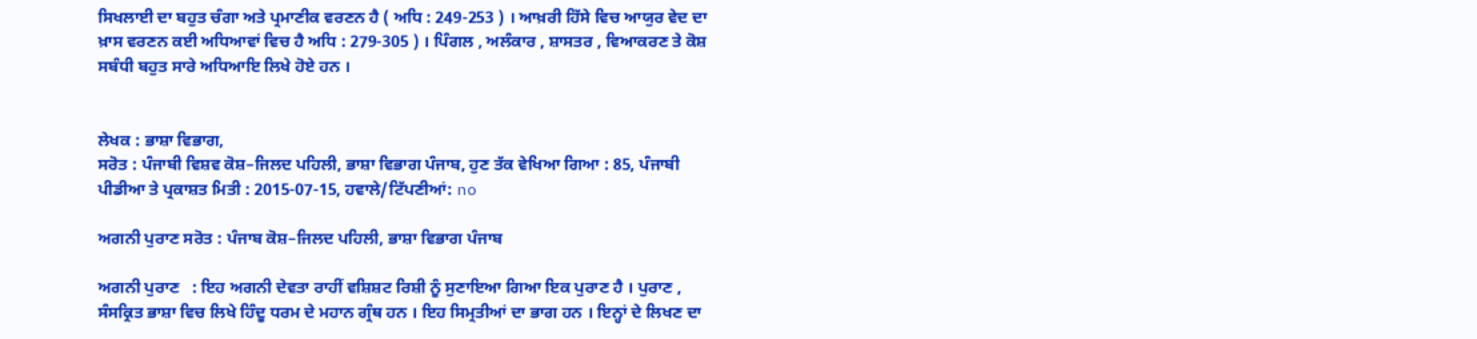ਸਿਖਲਾਈ ਦਾ ਬਹੁਤ ਚੰਗਾ ਅਤੇ ਪ੍ਰਮਾਣੀਕ ਵਰਣਨ ਹੈ ( ਅਧਿ : 249-253 ) । ਆਖ਼ਰੀ ਹਿੱਸੇ ਵਿਚ ਆਯੁਰ ਵੇਦ ਦਾ ਖ਼ਾਸ ਵਰਣਨ ਕਈ ਅਧਿਆਵਾਂ ਵਿਚ ਹੈ ਅਧਿ : 279-305 ) । ਪਿੰਗਲ , ਅਲੰਕਾਰ , ਸ਼ਾਸਤਰ , ਵਿਆਕਰਣ ਤੇ ਕੋਸ਼ ਸਬੰਧੀ ਬਹੁਤ ਸਾਰੇ ਅਧਿਆਇ ਲਿਖੇ ਹੋਏ ਹਨ ।


ਲੇਖਕ : ਭਾਸ਼ਾ ਵਿਭਾਗ,
ਸਰੋਤ : ਪੰਜਾਬੀ ਵਿਸ਼ਵ ਕੋਸ਼–ਜਿਲਦ ਪਹਿਲੀ, ਭਾਸ਼ਾ ਵਿਭਾਗ ਪੰਜਾਬ, ਹੁਣ ਤੱਕ ਵੇਖਿਆ ਗਿਆ : 85, ਪੰਜਾਬੀ ਪੀਡੀਆ ਤੇ ਪ੍ਰਕਾਸ਼ਤ ਮਿਤੀ : 2015-07-15, ਹਵਾਲੇ/ਟਿੱਪਣੀਆਂ: no

ਅਗਨੀ ਪੁਰਾਣ ਸਰੋਤ : ਪੰਜਾਬ ਕੋਸ਼–ਜਿਲਦ ਪਹਿਲੀ, ਭਾਸ਼ਾ ਵਿਭਾਗ ਪੰਜਾਬ

ਅਗਨੀ ਪੁਰਾਣ   : ਇਹ ਅਗਨੀ ਦੇਵਤਾ ਰਾਹੀਂ ਵਸ਼ਿਸ਼ਟ ਰਿਸ਼ੀ ਨੂੰ ਸੁਣਾਇਆ ਗਿਆ ਇਕ ਪੁਰਾਣ ਹੈ । ਪੁਰਾਣ , ਸੰਸਕ੍ਰਿਤ ਭਾਸ਼ਾ ਵਿਚ ਲਿਖੇ ਹਿੰਦੂ ਧਰਮ ਦੇ ਮਹਾਨ ਗ੍ਰੰਥ ਹਨ । ਇਹ ਸਿਮ੍ਰਤੀਆਂ ਦਾ ਭਾਗ ਹਨ । ਇਨ੍ਹਾਂ ਦੇ ਲਿਖਣ ਦਾ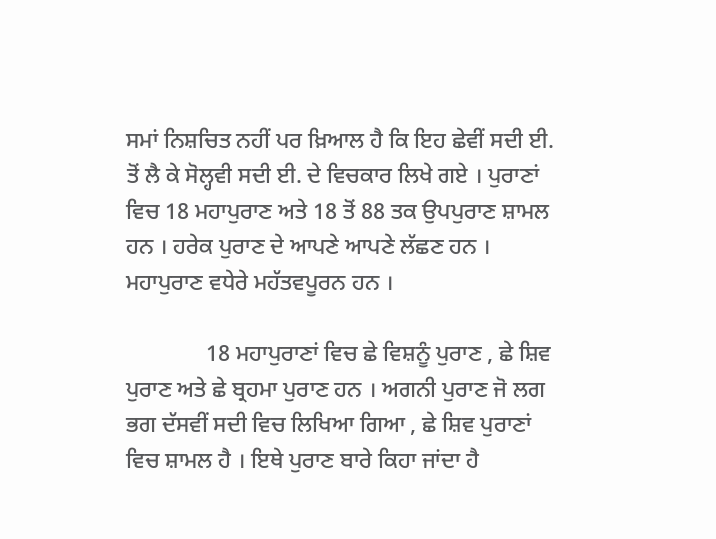ਸਮਾਂ ਨਿਸ਼ਚਿਤ ਨਹੀਂ ਪਰ ਖ਼ਿਆਲ ਹੈ ਕਿ ਇਹ ਛੇਵੀਂ ਸਦੀ ਈ. ਤੋਂ ਲੈ ਕੇ ਸੋਲ੍ਹਵੀ ਸਦੀ ਈ. ਦੇ ਵਿਚਕਾਰ ਲਿਖੇ ਗਏ । ਪੁਰਾਣਾਂ ਵਿਚ 18 ਮਹਾਪੁਰਾਣ ਅਤੇ 18 ਤੋਂ 88 ਤਕ ਉਪਪੁਰਾਣ ਸ਼ਾਮਲ ਹਨ । ਹਰੇਕ ਪੁਰਾਣ ਦੇ ਆਪਣੇ ਆਪਣੇ ਲੱਛਣ ਹਨ । ਮਹਾਪੁਰਾਣ ਵਧੇਰੇ ਮਹੱਤਵਪੂਰਨ ਹਨ ।

              18 ਮਹਾਪੁਰਾਣਾਂ ਵਿਚ ਛੇ ਵਿਸ਼ਨੂੰ ਪੁਰਾਣ , ਛੇ ਸ਼ਿਵ ਪੁਰਾਣ ਅਤੇ ਛੇ ਬ੍ਰਹਮਾ ਪੁਰਾਣ ਹਨ । ਅਗਨੀ ਪੁਰਾਣ ਜੋ ਲਗ ਭਗ ਦੱਸਵੀਂ ਸਦੀ ਵਿਚ ਲਿਖਿਆ ਗਿਆ , ਛੇ ਸ਼ਿਵ ਪੁਰਾਣਾਂ ਵਿਚ ਸ਼ਾਮਲ ਹੈ । ਇਥੇ ਪੁਰਾਣ ਬਾਰੇ ਕਿਹਾ ਜਾਂਦਾ ਹੈ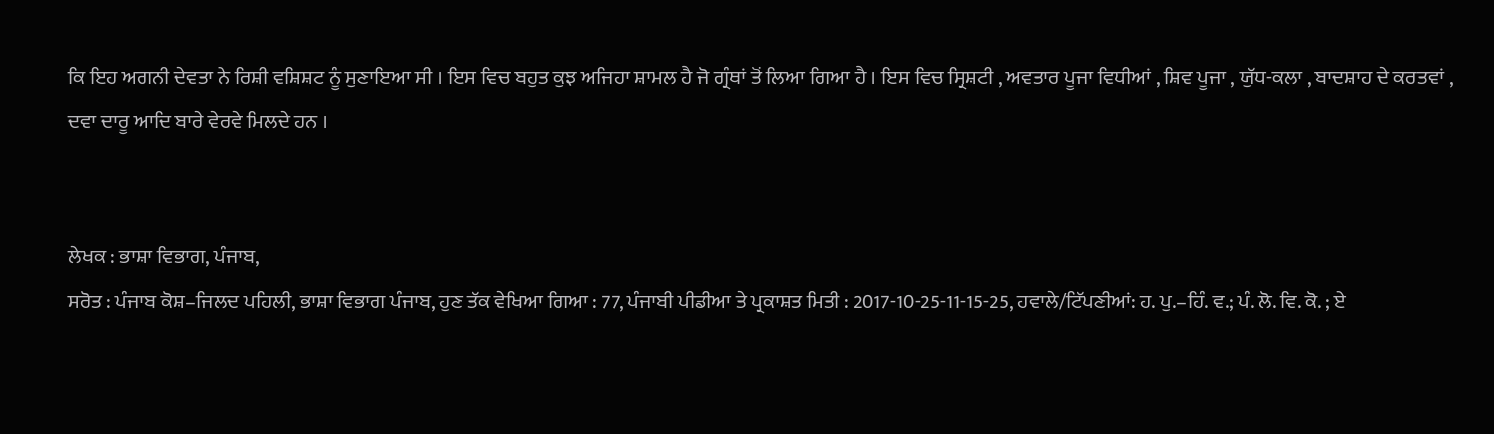ਕਿ ਇਹ ਅਗਨੀ ਦੇਵਤਾ ਨੇ ਰਿਸ਼ੀ ਵਸ਼ਿਸ਼ਟ ਨੂੰ ਸੁਣਾਇਆ ਸੀ । ਇਸ ਵਿਚ ਬਹੁਤ ਕੁਝ ਅਜਿਹਾ ਸ਼ਾਮਲ ਹੈ ਜੋ ਗ੍ਰੰਥਾਂ ਤੋਂ ਲਿਆ ਗਿਆ ਹੈ । ਇਸ ਵਿਚ ਸ੍ਰਿਸ਼ਟੀ , ਅਵਤਾਰ ਪੂਜਾ ਵਿਧੀਆਂ , ਸ਼ਿਵ ਪੂਜਾ , ਯੁੱਧ-ਕਲਾ , ਬਾਦਸ਼ਾਹ ਦੇ ਕਰਤਵਾਂ , ਦਵਾ ਦਾਰੂ ਆਦਿ ਬਾਰੇ ਵੇਰਵੇ ਮਿਲਦੇ ਹਨ ।


ਲੇਖਕ : ਭਾਸ਼ਾ ਵਿਭਾਗ, ਪੰਜਾਬ,
ਸਰੋਤ : ਪੰਜਾਬ ਕੋਸ਼–ਜਿਲਦ ਪਹਿਲੀ, ਭਾਸ਼ਾ ਵਿਭਾਗ ਪੰਜਾਬ, ਹੁਣ ਤੱਕ ਵੇਖਿਆ ਗਿਆ : 77, ਪੰਜਾਬੀ ਪੀਡੀਆ ਤੇ ਪ੍ਰਕਾਸ਼ਤ ਮਿਤੀ : 2017-10-25-11-15-25, ਹਵਾਲੇ/ਟਿੱਪਣੀਆਂ: ਹ. ਪੁ.–ਹਿੰ. ਵ.; ਪੰ. ਲੋ. ਵਿ. ਕੋ. ; ਏ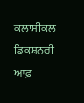ਕਲਾਸੀਕਲ ਡਿਕਸ਼ਨਰੀ ਆਫ਼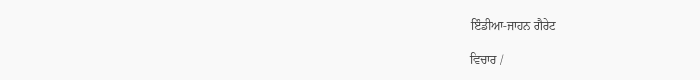ਇੰਡੀਆ-ਜਾਹਨ ਗੈਰੇਟ

ਵਿਚਾਰ /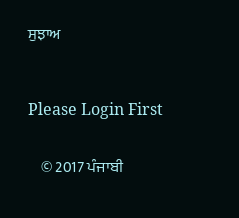ਸੁਝਾਅ



Please Login First


    © 2017 ਪੰਜਾਬੀ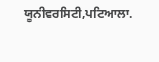ਯੂਨੀਵਰਸਿਟੀ,ਪਟਿਆਲਾ.